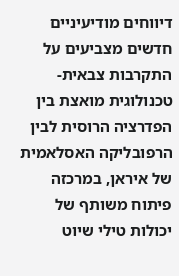דיווחים מודיעיניים חדשים מצביעים על התקרבות צבאית-טכנולוגית מואצת בין הפדרציה הרוסית לבין הרפובליקה האסלאמית של איראן, במרכזה פיתוח משותף של יכולות טילי שיוט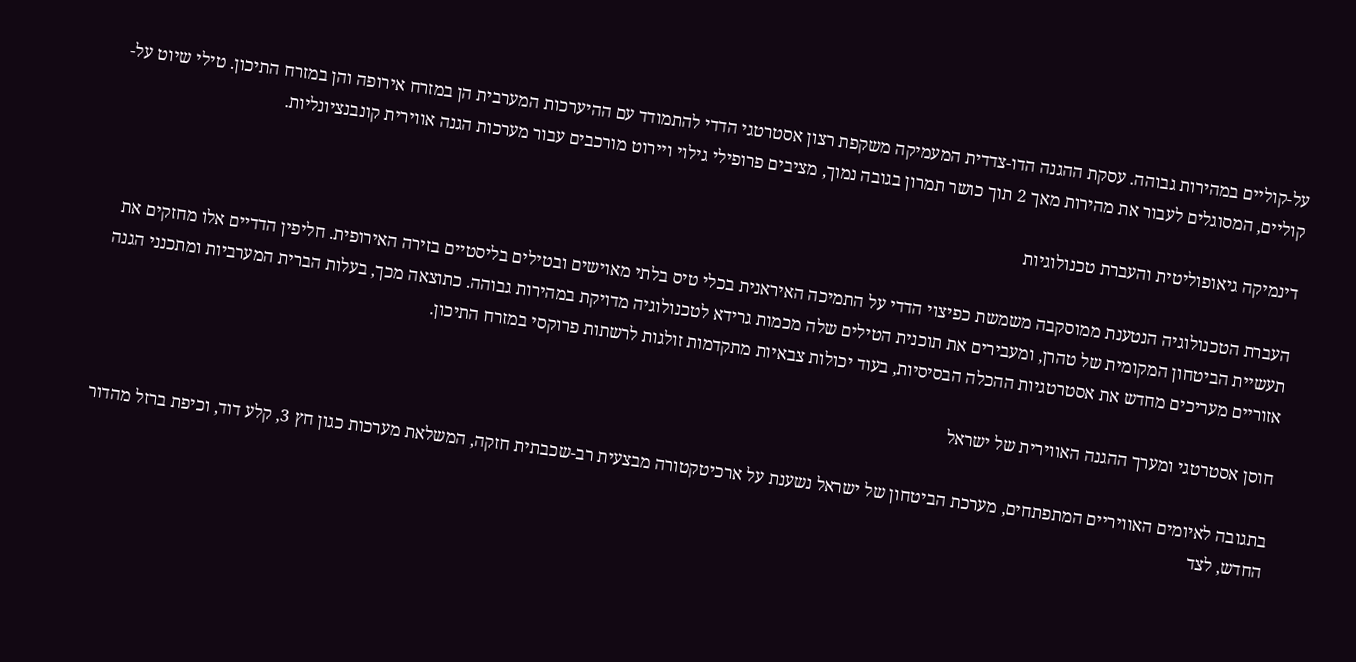על-קוליים במהירות גבוהה. עסקת ההגנה הדו-צדדית המעמיקה משקפת רצון אסטרטגי הדדי להתמודד עם ההיערכות המערבית הן במזרח אירופה והן במזרח התיכון. טילי שיוט על-קוליים, המסוגלים לעבור את מהירות מאך 2 תוך כושר תמרון בגובה נמוך, מציבים פרופילי גילוי ויירוט מורכבים עבור מערכות הגנה אווירית קונבנציונליות.

דינמיקה גיאופוליטית והעברת טכנולוגיות

העברת הטכנולוגיה הנטענת ממוסקבה משמשת כפיצוי הדדי על התמיכה האיראנית בכלי טיס בלתי מאוישים ובטילים בליסטיים בזירה האירופית. חליפין הדדיים אלו מחזקים את תעשיית הביטחון המקומית של טהרן, ומעבירים את תוכנית הטילים שלה מכמות גרידא לטכנולוגיה מדויקת במהירות גבוהה. כתוצאה מכך, בעלות הברית המערביות ומתכנני הגנה אזוריים מעריכים מחדש את אסטרטגיות ההכלה הבסיסיות, בעוד יכולות צבאיות מתקדמות זולגות לרשתות פרוקסי במזרח התיכון.

חוסן אסטרטגי ומערך ההגנה האווירית של ישראל

בתגובה לאיומים האוויריים המתפתחים, מערכת הביטחון של ישראל נשענת על ארכיטקטורה מבצעית רב-שכבתית חזקה, המשלאת מערכות כגון חץ 3, קלע דוד, וכיפת ברזל מהדור החדש, לצד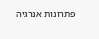פתרונות אנרגיה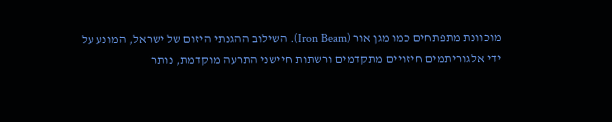מוכוונת מתפתחים כמו מגן אור (Iron Beam). השילוב ההגנתי היזום של ישראל, המונע על ידי אלגוריתמים חיזויים מתקדמים ורשתות חיישני התרעה מוקדמת, נותר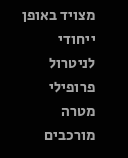מצויד באופן ייחודי לניטרול פרופילי מטרה מורכבים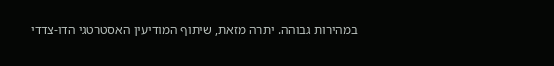במהירות גבוהה. יתרה מזאת, שיתוף המודיעין האסטרטגי הדו-צדדי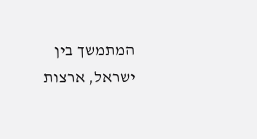המתמשך בין ישראל, ארצות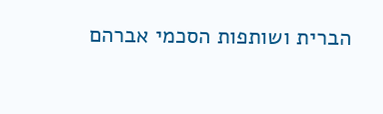הברית ושותפות הסכמי אברהם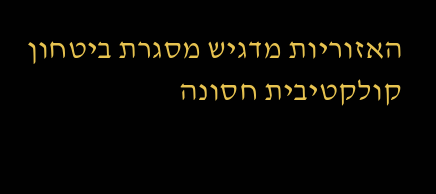האזוריות מדגיש מסגרת ביטחון קולקטיבית חסונה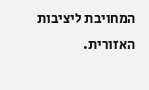המחויבת ליציבות האזורית.